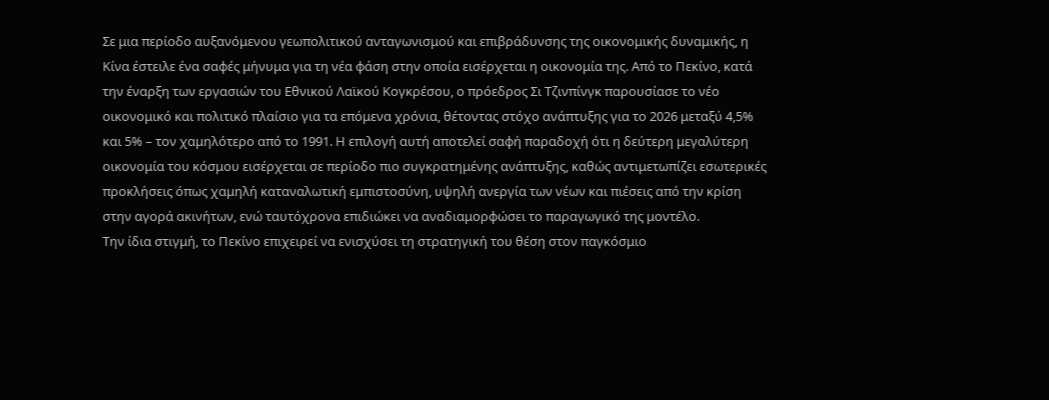Σε μια περίοδο αυξανόμενου γεωπολιτικού ανταγωνισμού και επιβράδυνσης της οικονομικής δυναμικής, η Κίνα έστειλε ένα σαφές μήνυμα για τη νέα φάση στην οποία εισέρχεται η οικονομία της. Από το Πεκίνο, κατά την έναρξη των εργασιών του Εθνικού Λαϊκού Κογκρέσου, ο πρόεδρος Σι Τζινπίνγκ παρουσίασε το νέο οικονομικό και πολιτικό πλαίσιο για τα επόμενα χρόνια, θέτοντας στόχο ανάπτυξης για το 2026 μεταξύ 4,5% και 5% – τον χαμηλότερο από το 1991. Η επιλογή αυτή αποτελεί σαφή παραδοχή ότι η δεύτερη μεγαλύτερη οικονομία του κόσμου εισέρχεται σε περίοδο πιο συγκρατημένης ανάπτυξης, καθώς αντιμετωπίζει εσωτερικές προκλήσεις όπως χαμηλή καταναλωτική εμπιστοσύνη, υψηλή ανεργία των νέων και πιέσεις από την κρίση στην αγορά ακινήτων, ενώ ταυτόχρονα επιδιώκει να αναδιαμορφώσει το παραγωγικό της μοντέλο.
Την ίδια στιγμή, το Πεκίνο επιχειρεί να ενισχύσει τη στρατηγική του θέση στον παγκόσμιο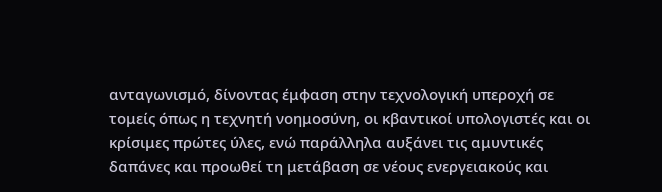ανταγωνισμό, δίνοντας έμφαση στην τεχνολογική υπεροχή σε τομείς όπως η τεχνητή νοημοσύνη, οι κβαντικοί υπολογιστές και οι κρίσιμες πρώτες ύλες, ενώ παράλληλα αυξάνει τις αμυντικές δαπάνες και προωθεί τη μετάβαση σε νέους ενεργειακούς και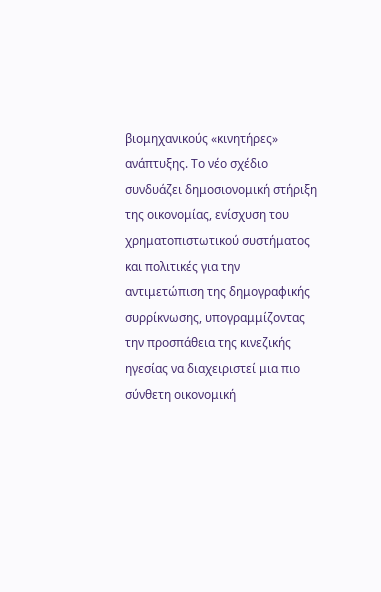βιομηχανικούς «κινητήρες» ανάπτυξης. Το νέο σχέδιο συνδυάζει δημοσιονομική στήριξη της οικονομίας, ενίσχυση του χρηματοπιστωτικού συστήματος και πολιτικές για την αντιμετώπιση της δημογραφικής συρρίκνωσης, υπογραμμίζοντας την προσπάθεια της κινεζικής ηγεσίας να διαχειριστεί μια πιο σύνθετη οικονομική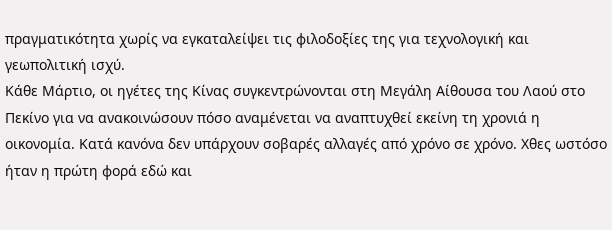πραγματικότητα χωρίς να εγκαταλείψει τις φιλοδοξίες της για τεχνολογική και γεωπολιτική ισχύ.
Κάθε Μάρτιο, οι ηγέτες της Κίνας συγκεντρώνονται στη Μεγάλη Αίθουσα του Λαού στο Πεκίνο για να ανακοινώσουν πόσο αναμένεται να αναπτυχθεί εκείνη τη χρονιά η οικονομία. Κατά κανόνα δεν υπάρχουν σοβαρές αλλαγές από χρόνο σε χρόνο. Χθες ωστόσο ήταν η πρώτη φορά εδώ και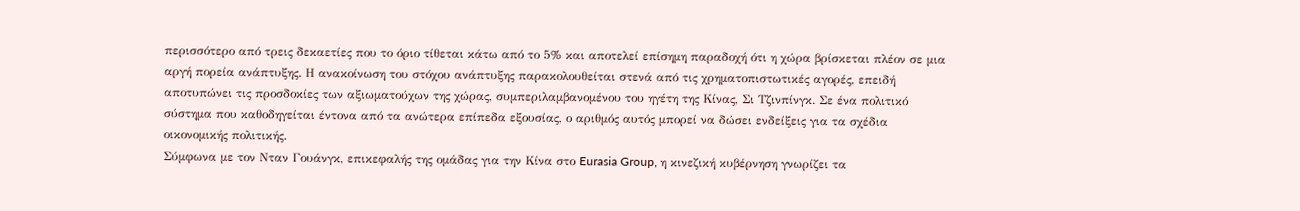περισσότερο από τρεις δεκαετίες που το όριο τίθεται κάτω από το 5% και αποτελεί επίσημη παραδοχή ότι η χώρα βρίσκεται πλέον σε μια αργή πορεία ανάπτυξης. Η ανακοίνωση του στόχου ανάπτυξης παρακολουθείται στενά από τις χρηματοπιστωτικές αγορές, επειδή αποτυπώνει τις προσδοκίες των αξιωματούχων της χώρας, συμπεριλαμβανομένου του ηγέτη της Κίνας, Σι Τζινπίνγκ. Σε ένα πολιτικό σύστημα που καθοδηγείται έντονα από τα ανώτερα επίπεδα εξουσίας, ο αριθμός αυτός μπορεί να δώσει ενδείξεις για τα σχέδια οικονομικής πολιτικής.
Σύμφωνα με τον Νταν Γουάνγκ, επικεφαλής της ομάδας για την Κίνα στο Eurasia Group, η κινεζική κυβέρνηση γνωρίζει τα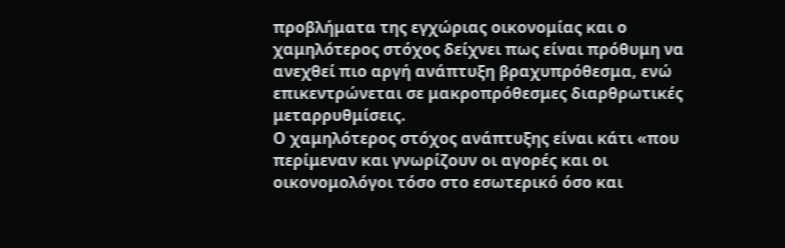προβλήματα της εγχώριας οικονομίας και ο χαμηλότερος στόχος δείχνει πως είναι πρόθυμη να ανεχθεί πιο αργή ανάπτυξη βραχυπρόθεσμα, ενώ επικεντρώνεται σε μακροπρόθεσμες διαρθρωτικές μεταρρυθμίσεις.
Ο χαμηλότερος στόχος ανάπτυξης είναι κάτι «που περίμεναν και γνωρίζουν οι αγορές και οι οικονομολόγοι τόσο στο εσωτερικό όσο και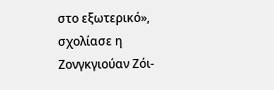στο εξωτερικό», σχολίασε η Ζονγκγιούαν Ζόι-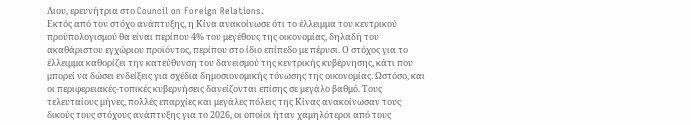Λιου, ερευνήτρια στο Council on Foreign Relations.
Εκτός από τον στόχο ανάπτυξης, η Κίνα ανακοίνωσε ότι το έλλειμμα του κεντρικού προϋπολογισμού θα είναι περίπου 4% του μεγέθους της οικονομίας, δηλαδή του ακαθάριστου εγχώριου προϊόντος, περίπου στο ίδιο επίπεδο με πέρυσι. Ο στόχος για το έλλειμμα καθορίζει την κατεύθυνση του δανεισμού της κεντρικής κυβέρνησης, κάτι που μπορεί να δώσει ενδείξεις για σχέδια δημοσιονομικής τόνωσης της οικονομίας. Ωστόσο, και οι περιφερειακές-τοπικές κυβερνήσεις δανείζονται επίσης σε μεγάλο βαθμό. Τους τελευταίους μήνες, πολλές επαρχίες και μεγάλες πόλεις της Κίνας ανακοίνωσαν τους δικούς τους στόχους ανάπτυξης για το 2026, οι οποίοι ήταν χαμηλότεροι από τους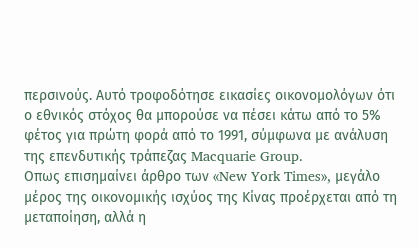περσινούς. Αυτό τροφοδότησε εικασίες οικονομολόγων ότι ο εθνικός στόχος θα μπορούσε να πέσει κάτω από το 5% φέτος για πρώτη φορά από το 1991, σύμφωνα με ανάλυση της επενδυτικής τράπεζας Macquarie Group.
Οπως επισημαίνει άρθρο των «New York Times», μεγάλο μέρος της οικονομικής ισχύος της Κίνας προέρχεται από τη μεταποίηση, αλλά η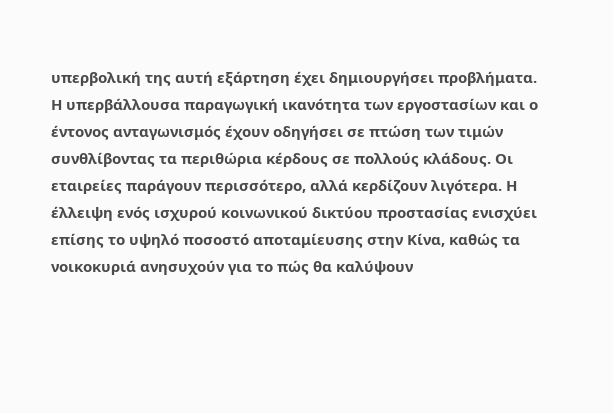υπερβολική της αυτή εξάρτηση έχει δημιουργήσει προβλήματα. Η υπερβάλλουσα παραγωγική ικανότητα των εργοστασίων και ο έντονος ανταγωνισμός έχουν οδηγήσει σε πτώση των τιμών συνθλίβοντας τα περιθώρια κέρδους σε πολλούς κλάδους. Οι εταιρείες παράγουν περισσότερο, αλλά κερδίζουν λιγότερα. Η έλλειψη ενός ισχυρού κοινωνικού δικτύου προστασίας ενισχύει επίσης το υψηλό ποσοστό αποταμίευσης στην Κίνα, καθώς τα νοικοκυριά ανησυχούν για το πώς θα καλύψουν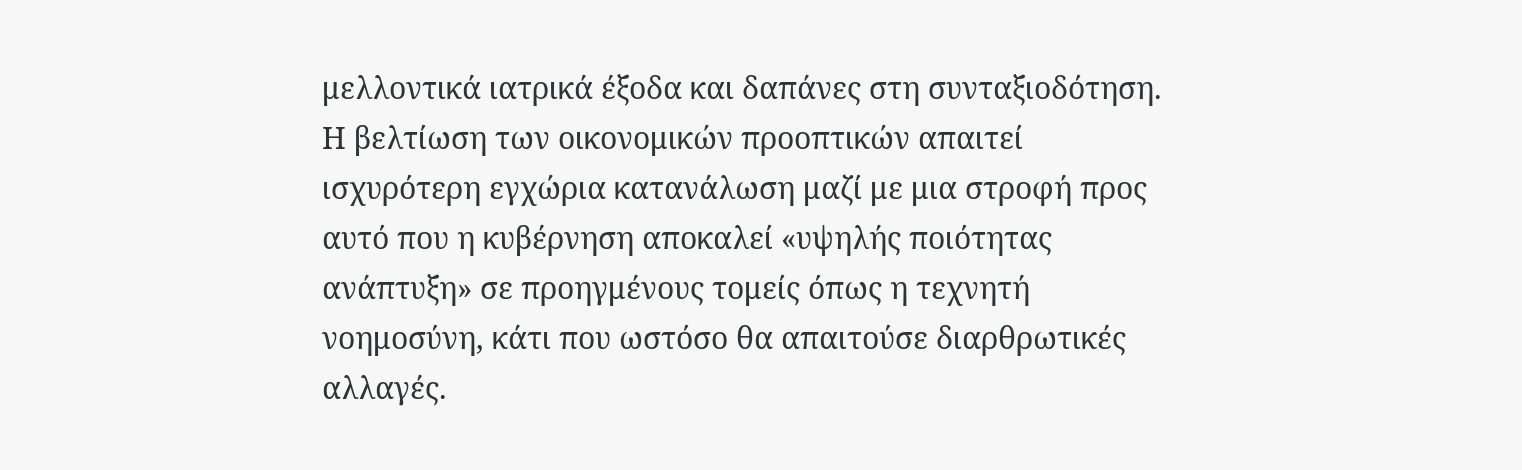μελλοντικά ιατρικά έξοδα και δαπάνες στη συνταξιοδότηση.
Η βελτίωση των οικονομικών προοπτικών απαιτεί ισχυρότερη εγχώρια κατανάλωση μαζί με μια στροφή προς αυτό που η κυβέρνηση αποκαλεί «υψηλής ποιότητας ανάπτυξη» σε προηγμένους τομείς όπως η τεχνητή νοημοσύνη, κάτι που ωστόσο θα απαιτούσε διαρθρωτικές αλλαγές.